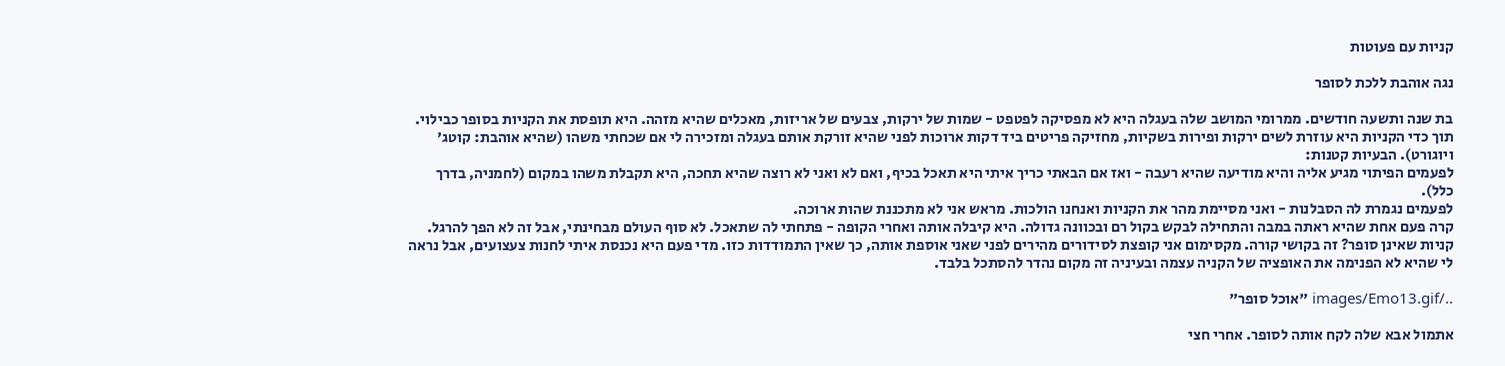קניות עם פעוטות

נגה אוהבת ללכת לסופר

בת שנה ותשעה חודשים. ממרומי המושב שלה בעגלה היא לא מפסיקה לפטפט - שמות של ירקות, צבעים של אריזות, מאכלים שהיא מזהה. היא תופסת את הקניות בסופר כבילוי. תוך כדי הקניות היא עוזרת לשים ירקות ופירות בשקיות, מחזיקה פריטים ביד דקות ארוכות לפני שהיא זורקת אותם בעגלה ומזכירה לי אם שכחתי משהו (שהיא אוהבת: קוטג' ויוגורט). הבעיות קטנות:
לפעמים הפיתוי מגיע אליה והיא מודיעה שהיא רעבה - ואז אם הבאתי כריך איתי היא תאכל בכיף, ואם לא ואני לא רוצה שהיא תחכה, היא תקבלת משהו במקום (לחמניה, בדרך כלל).
לפעמים נגמרת לה הסבלנות - ואני מסיימת מהר את הקניות ואנחנו הולכות. מראש אני לא מתכננת שהות ארוכה.
קרה פעם אחת שהיא ראתה במבה והתחילה לבקש בקול רם ובכוונה גדולה. היא קיבלה אותה ואחרי הקופה - פתחתי לה שתאכל. לא סוף העולם מבחינתי, אבל זה לא הפך להרגל. קניות שאינן סופר? זה בקושי קורה. מקסימום אני קופצת לסידורים מהירים לפני שאני אוספת אותה, כך שאין התמודדות כזו. מדי פעם היא נכנסת איתי לחנות צעצועים, אבל נראה לי שהיא לא הפנימה את האופציה של הקניה עצמה ובעיניה זה מקום נהדר להסתכל בלבד.

../images/Emo13.gif "אוכל סופר"

אתמול אבא שלה לקח אותה לסופר. אחרי חצי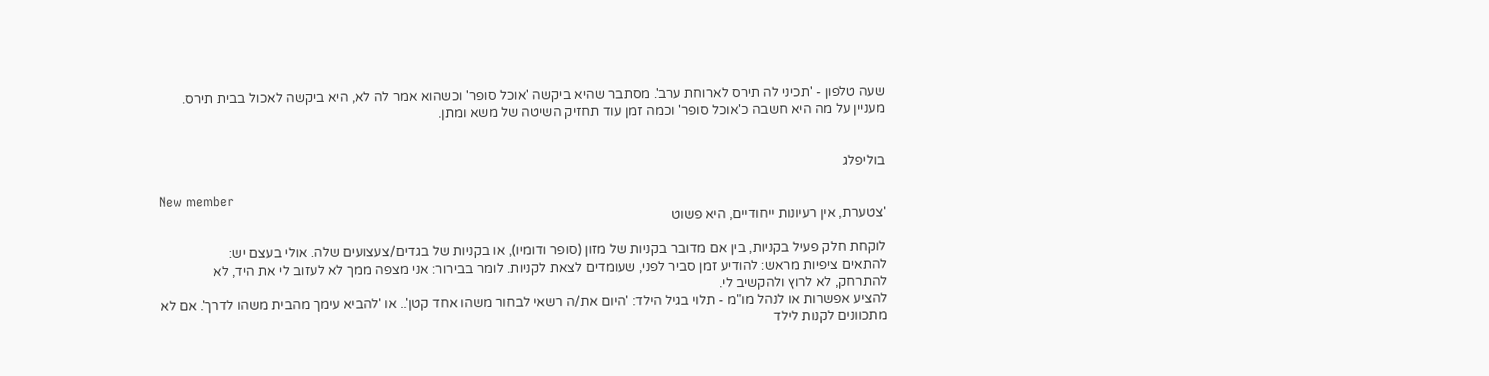שעה טלפון - 'תכיני לה תירס לארוחת ערב'. מסתבר שהיא ביקשה 'אוכל סופר' וכשהוא אמר לה לא, היא ביקשה לאכול בבית תירס. מעניין על מה היא חשבה כ'אוכל סופר' וכמה זמן עוד תחזיק השיטה של משא ומתן.


בוליפלג

New member
'צטערת, אין רעיונות ייחודיים, היא פשוט

לוקחת חלק פעיל בקניות, בין אם מדובר בקניות של מזון (סופר ודומיו), או בקניות של בגדים/צעצועים שלה. אולי בעצם יש:
להתאים ציפיות מראש: להודיע זמן סביר לפני, שעומדים לצאת לקניות. לומר בבירור: אני מצפה ממך לא לעזוב לי את היד, לא להתרחק, לא לרוץ ולהקשיב לי.
להציע אפשרות או לנהל מו"מ - תלוי בגיל הילד: 'היום את/ה רשאי לבחור משהו אחד קטן'.. או 'להביא עימך מהבית משהו לדרך'. אם לא מתכוונים לקנות לילד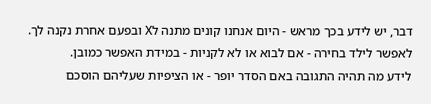דבר, יש לידע בכך מראש - היום אנחנו קונים מתנה לX ובפעם אחרת נקנה לך.
לאפשר לילד בחירה - אם לבוא או לא לקניות - במידת האפשר כמובן.
לידע מה תהיה התגובה באם הסדר יופר - או הציפיות שעליהם הוסכם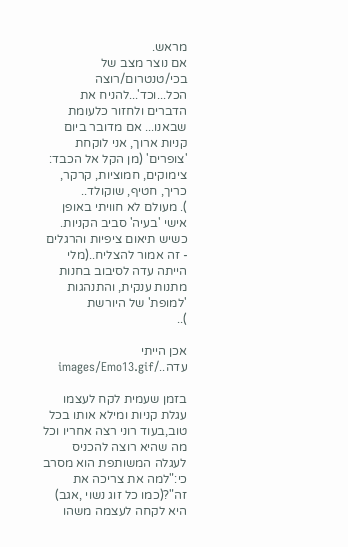מראש.
אם נוצר מצב של בכי/טנטרום/רוצה הכל...וכד'...להניח את הדברים ולחזור כלעומת שבאנו... אם מדובר ביום קניות ארוך, אני לוקחת 'צופרים' (מן הקל אל הכבד: צימוקים, חמוציות, קרקר, כריך, חטיף, שוקולד..
). מעולם לא חוויתי באופן אישי 'בעיה' סביב הקניות. כשיש תיאום ציפיות והרגלים - זה אמור להצליח..(מלי הייתה עדה לסיבוב בחנות מתנות ענקית, והתנהגות 'למופת' של היורשת
)..

אכן הייתי עדה../images/Emo13.gif

בזמן שעמית לקח לעצמו עגלת קניות ומילא אותו בכל טוב,בעוד רוני רצה אחריו וכל מה שהיא רוצה להכניס לעגלה המשותפת הוא מסרב כי:"למה את צריכה את זה"?(כמו כל זוג נשוי ,אגב) היא לקחה לעצמה משהו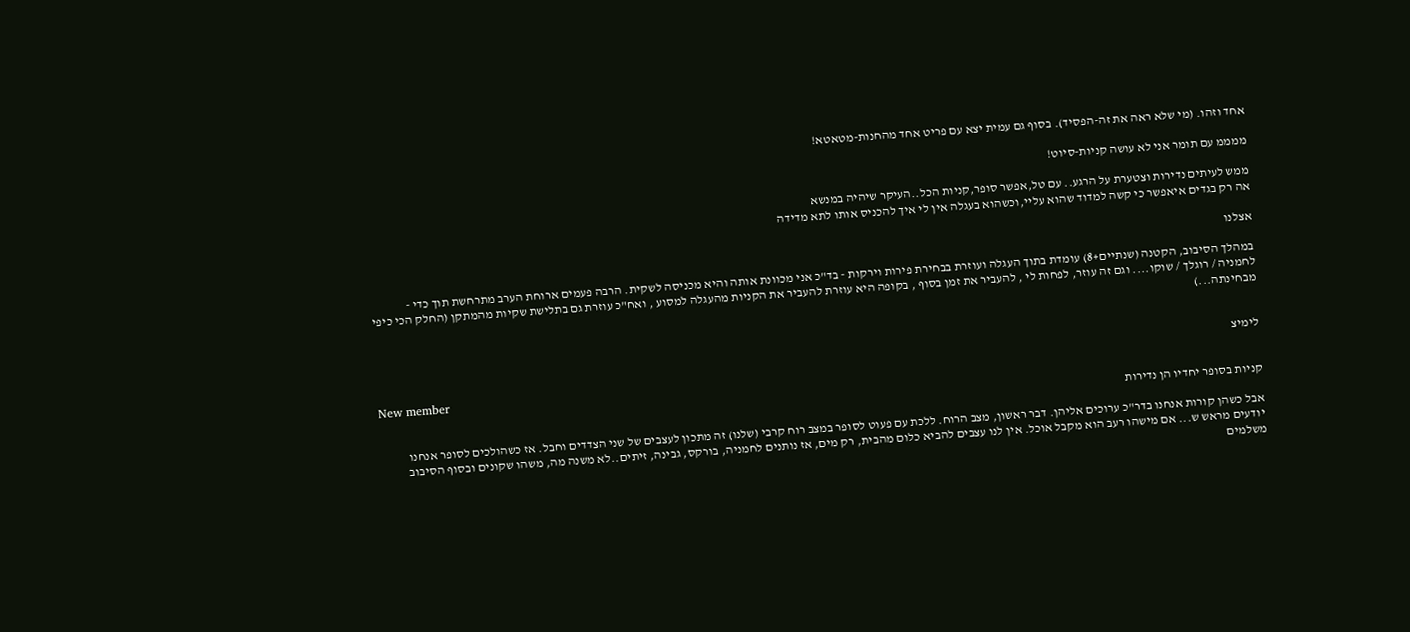אחד וזהו. (מי שלא ראה את זה-הפסיד). בסוף גם עמית יצא עם פריט אחד מהחנות-מטאטא!

ממממ עם תומר אני לא עושה קניות-סיוט!

ממש לעיתים נדירות וצטערת על הרגע.. עם טל,אפשר סופר,קניות הכל..העיקר שיהיה במנשא
אה רק בגדים איאפשר כי קשה למדוד שהוא עליי,וכשהוא בעגלה אין לי איך להכניס אותו לתא מדידה

אצלנו

במהלך הסיבוב, הקטנה (שנתיים+8) עומדת בתוך העגלה ועוזרת בבחירת פירות וירקות - בד"כ אני מכוונת אותה והיא מכניסה לשקית. הרבה פעמים ארוחת הערב מתרחשת תוך כדי - לחמניה / רוגלך / שוקו.... וגם זה עוזר, לפחות לי , להעביר את זמן בסוף , בקופה היא עוזרת להעביר את הקניות מהעגלה למסוע , ואח"כ עוזרת גם בתלישת שקיות מהמתקן (החלק הכי כיפי מבחינתה...)


לימיצ

New member
קניות בסופר יחדיו הן נדירות

אבל כשהן קורות אנחנו בדר"כ ערוכים אליהן. דבר ראשון, מצב הרוח. ללכת עם פעוט לסופר במצב רוח קרבי (שלנו) זה מתכון לעצבים של שני הצדדים וחבל. אז כשהולכים לסופר אנחנו יודעים מראש ש... אם מישהו רעב הוא מקבל אוכל. אין לנו עצבים להביא כלום מהבית, רק מים, אז נותנים לחמניה, בורקס, גבינה, זיתים..לא משנה מה, משהו שקונים ובסוף הסיבוב משלמים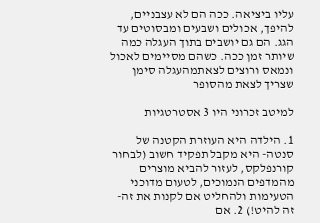עליו ביציאה. ככה הם לא עצבניים, להיפך, אכולים ושבעים ומבסוטים עד הגג. הם גם יושבים בתוך העגלה כמה שיותר זמן ככה. כשהם מסיימים לאכול ונמאס ורוצים לצאתמהעגלה סימן שצריך לצאת מהסופר

למיטב זכרוני היו 3 אסטרטגיות

1. הילדה היא העוזרת הקטנה של סנטה- היא מקבל תפקיד חשוב (לבחור קורנפלקס, לעזור להביא מוצרים מהמדפים הנמוכים, לטעום מדוכני הטעימות ולהחליט אם לקנות את זה- זה להיט!) 2. אם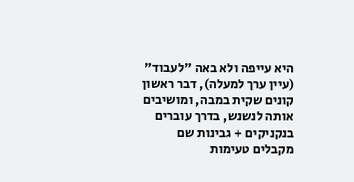היא עייפה ולא באה "לעבוד" (עיין ערך למעלה), דבר ראשון קונים שקית במבה, ומושיבים אותה לנשנש, בדרך עוברים בנקניקים + גבינות שם מקבלים טעימות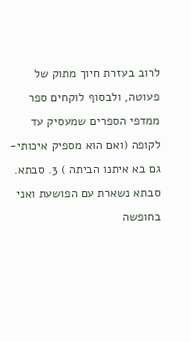לרוב בעזרת חיוך מתוק של פעוטה, ולבסוף לוקחים ספר ממדפי הספרים שמעסיק עד לקופה (ואם הוא מספיק איכותי- גם בא איתנו הביתה ) 3. סבתא. סבתא נשארת עם הפושעת ואני בחופשה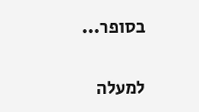בסופר...

למעלה